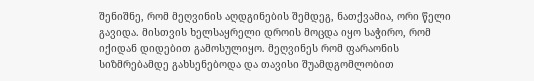შენიშნე, რომ მეღვინის აღდგინების შემდეგ, ნათქვამია, ორი წელი გავიდა. მისთვის ხელსაყრელი დროის მოცდა იყო საჭირო, რომ იქიდან დიდებით გამოსულიყო. მეღვინეს რომ ფარაონის სიზმრებამდე გახსენებოდა და თავისი შუამდგომლობით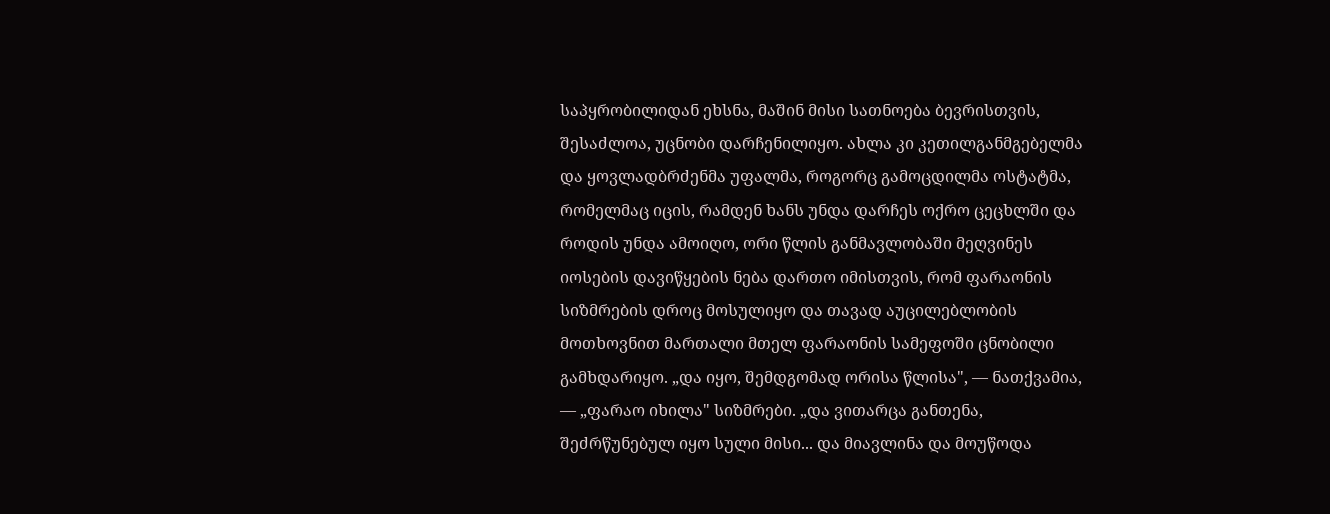საპყრობილიდან ეხსნა, მაშინ მისი სათნოება ბევრისთვის, შესაძლოა, უცნობი დარჩენილიყო. ახლა კი კეთილგანმგებელმა და ყოვლადბრძენმა უფალმა, როგორც გამოცდილმა ოსტატმა, რომელმაც იცის, რამდენ ხანს უნდა დარჩეს ოქრო ცეცხლში და როდის უნდა ამოიღო, ორი წლის განმავლობაში მეღვინეს იოსების დავიწყების ნება დართო იმისთვის, რომ ფარაონის სიზმრების დროც მოსულიყო და თავად აუცილებლობის მოთხოვნით მართალი მთელ ფარაონის სამეფოში ცნობილი გამხდარიყო. „და იყო, შემდგომად ორისა წლისა", — ნათქვამია, — „ფარაო იხილა" სიზმრები. „და ვითარცა განთენა, შეძრწუნებულ იყო სული მისი... და მიავლინა და მოუწოდა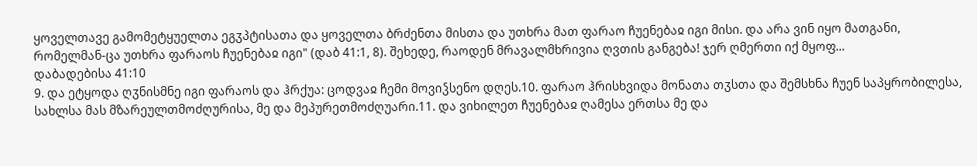ყოველთავე გამომეტყუელთა ეგჳპტისათა და ყოველთა ბრძენთა მისთა და უთხრა მათ ფარაო ჩუენებაჲ იგი მისი. და არა ვინ იყო მათგანი, რომელმან-ცა უთხრა ფარაოს ჩუენებაჲ იგი" (დაბ 41:1, 8). შეხედე, რაოდენ მრავალმხრივია ღვთის განგება! ჯერ ღმერთი იქ მყოფ...
დაბადებისა 41:10
9. და ეტყოდა ღჳნისმნე იგი ფარაოს და ჰრქუა: ცოდვაჲ ჩემი მოვიჴსენო დღეს.10. ფარაო ჰრისხვიდა მონათა თჳსთა და შემსხნა ჩუენ საპყრობილესა, სახლსა მას მზარეულთმოძღურისა, მე და მეპურეთმოძღუარი.11. და ვიხილეთ ჩუენებაჲ ღამესა ერთსა მე და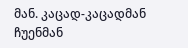მან. კაცად-კაცადმან ჩუენმან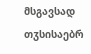მსგავსად თჳსისაებრ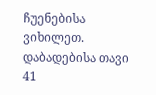ჩუენებისა ვიხილეთ.
დაბადებისა თავი 41